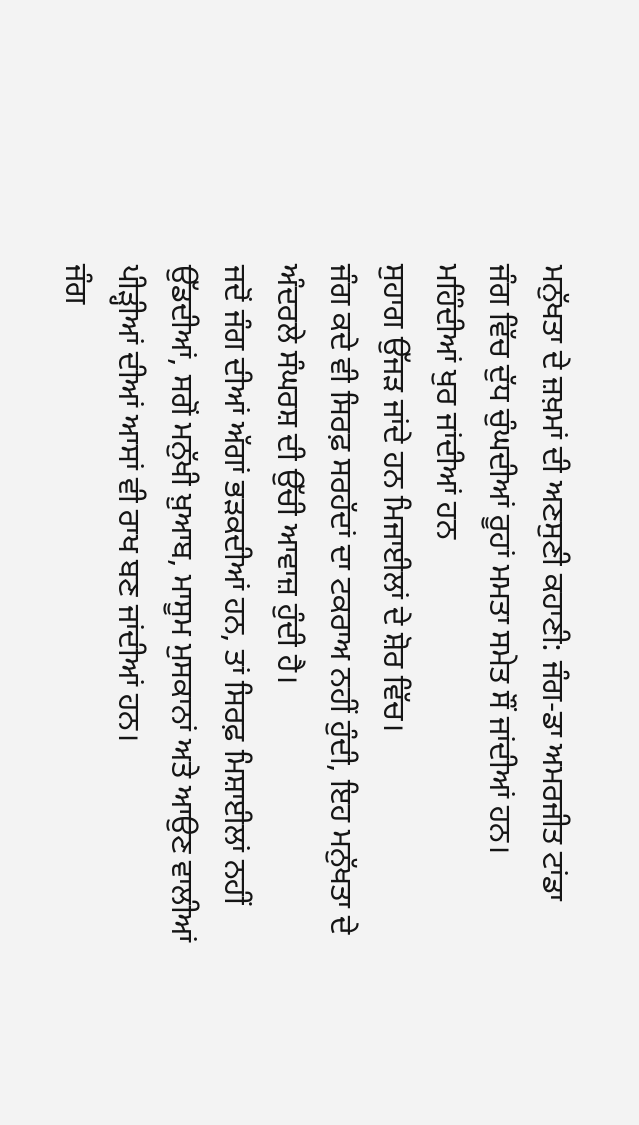ਮਨੁੱਖਤਾ ਦੇ ਜ਼ਖ਼ਮਾਂ ਦੀ ਅਣਸੁਣੀ ਕਹਾਣੀ: ਜੰਗ-ਡਾ ਅਮਰਜੀਤ ਟਾਂਡਾ
ਜੰਗ ਵਿੱਚ ਦੁੱਧ ਚੁੰਘਦੀਆਂ ਰੂਹਾਂ ਮਮਤਾ ਸਮੇਤ ਸੌਂ ਜਾਂਦੀਆਂ ਹਨ।
ਮਹਿੰਦੀਆਂ ਖੁਰ ਜਾਂਦੀਆਂ ਹਨ
ਸੁਹਾਗ ਉੱਜੜ ਜਾਂਦੇ ਹਨ ਮਿਜਾਈਲਾਂ ਦੇ ਸ਼ੋਰ ਵਿੱਚ।
ਜੰਗ ਕਦੇ ਵੀ ਸਿਰਫ਼ ਸਰਹੱਦਾਂ ਦਾ ਟਕਰਾਅ ਨਹੀਂ ਹੁੰਦੀ, ਇਹ ਮਨੁੱਖਤਾ ਦੇ ਅੰਦਰਲੇ ਸੰਘਰਸ਼ ਦੀ ਉੱਚੀ ਆਵਾਜ਼ ਹੁੰਦੀ ਹੈ।
ਜਦੋਂ ਜੰਗ ਦੀਆਂ ਅੱਗਾਂ ਭੜਕਦੀਆਂ ਹਨ, ਤਾਂ ਸਿਰਫ਼ ਮਿਸ਼ਾਈਲਾਂ ਨਹੀਂ ਉੱਡਦੀਆਂ, ਸਗੋਂ ਮਨੁੱਖੀ ਖ਼ੁਆਬ, ਮਾਸੂਮ ਮੁਸਕਾਨਾਂ ਅਤੇ ਆਉਣ ਵਾਲੀਆਂ ਪੀੜ੍ਹੀਆਂ ਦੀਆਂ ਆਸਾਂ ਵੀ ਰਾਖ ਬਣ ਜਾਂਦੀਆਂ ਹਨ।
ਜੰਗ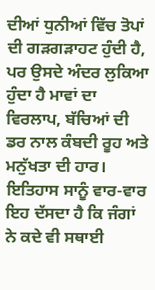ਦੀਆਂ ਧੁਨੀਆਂ ਵਿੱਚ ਤੋਪਾਂ ਦੀ ਗੜਗੜਾਹਟ ਹੁੰਦੀ ਹੈ, ਪਰ ਉਸਦੇ ਅੰਦਰ ਲੁਕਿਆ ਹੁੰਦਾ ਹੈ ਮਾਵਾਂ ਦਾ ਵਿਰਲਾਪ, ਬੱਚਿਆਂ ਦੀ ਡਰ ਨਾਲ ਕੰਬਦੀ ਰੂਹ ਅਤੇ ਮਨੁੱਖਤਾ ਦੀ ਹਾਰ।
ਇਤਿਹਾਸ ਸਾਨੂੰ ਵਾਰ-ਵਾਰ ਇਹ ਦੱਸਦਾ ਹੈ ਕਿ ਜੰਗਾਂ ਨੇ ਕਦੇ ਵੀ ਸਥਾਈ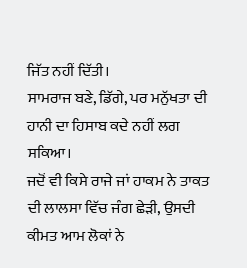ਜਿੱਤ ਨਹੀਂ ਦਿੱਤੀ।
ਸਾਮਰਾਜ ਬਣੇ, ਡਿੱਗੇ, ਪਰ ਮਨੁੱਖਤਾ ਦੀ ਹਾਨੀ ਦਾ ਹਿਸਾਬ ਕਦੇ ਨਹੀਂ ਲਗ ਸਕਿਆ।
ਜਦੋਂ ਵੀ ਕਿਸੇ ਰਾਜੇ ਜਾਂ ਹਾਕਮ ਨੇ ਤਾਕਤ ਦੀ ਲਾਲਸਾ ਵਿੱਚ ਜੰਗ ਛੇੜੀ, ਉਸਦੀ ਕੀਮਤ ਆਮ ਲੋਕਾਂ ਨੇ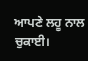ਆਪਣੇ ਲਹੂ ਨਾਲ ਚੁਕਾਈ।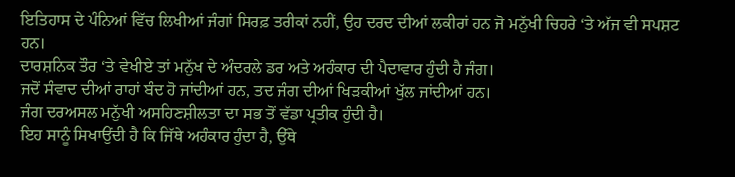ਇਤਿਹਾਸ ਦੇ ਪੰਨਿਆਂ ਵਿੱਚ ਲਿਖੀਆਂ ਜੰਗਾਂ ਸਿਰਫ਼ ਤਰੀਕਾਂ ਨਹੀਂ, ਉਹ ਦਰਦ ਦੀਆਂ ਲਕੀਰਾਂ ਹਨ ਜੋ ਮਨੁੱਖੀ ਚਿਹਰੇ ‘ਤੇ ਅੱਜ ਵੀ ਸਪਸ਼ਟ ਹਨ।
ਦਾਰਸ਼ਨਿਕ ਤੌਰ ‘ਤੇ ਵੇਖੀਏ ਤਾਂ ਮਨੁੱਖ ਦੇ ਅੰਦਰਲੇ ਡਰ ਅਤੇ ਅਹੰਕਾਰ ਦੀ ਪੈਦਾਵਾਰ ਹੁੰਦੀ ਹੈ ਜੰਗ।
ਜਦੋਂ ਸੰਵਾਦ ਦੀਆਂ ਰਾਹਾਂ ਬੰਦ ਹੋ ਜਾਂਦੀਆਂ ਹਨ, ਤਦ ਜੰਗ ਦੀਆਂ ਖਿੜਕੀਆਂ ਖੁੱਲ ਜਾਂਦੀਆਂ ਹਨ।
ਜੰਗ ਦਰਅਸਲ ਮਨੁੱਖੀ ਅਸਹਿਣਸ਼ੀਲਤਾ ਦਾ ਸਭ ਤੋਂ ਵੱਡਾ ਪ੍ਰਤੀਕ ਹੁੰਦੀ ਹੈ।
ਇਹ ਸਾਨੂੰ ਸਿਖਾਉਂਦੀ ਹੈ ਕਿ ਜਿੱਥੇ ਅਹੰਕਾਰ ਹੁੰਦਾ ਹੈ, ਉੱਥੇ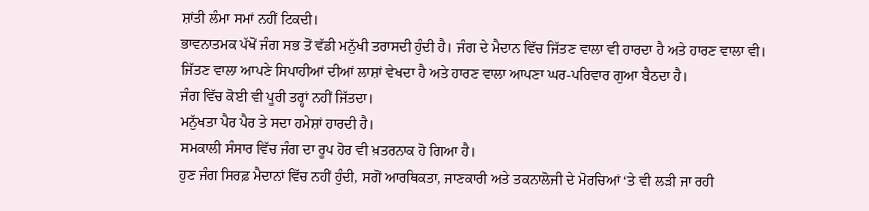ਸ਼ਾਂਤੀ ਲੰਮਾ ਸਮਾਂ ਨਹੀਂ ਟਿਕਦੀ।
ਭਾਵਨਾਤਮਕ ਪੱਖੋਂ ਜੰਗ ਸਭ ਤੋਂ ਵੱਡੀ ਮਨੁੱਖੀ ਤਰਾਸਦੀ ਹੁੰਦੀ ਹੈ। ਜੰਗ ਦੇ ਮੈਦਾਨ ਵਿੱਚ ਜਿੱਤਣ ਵਾਲਾ ਵੀ ਹਾਰਦਾ ਹੈ ਅਤੇ ਹਾਰਣ ਵਾਲਾ ਵੀ।
ਜਿੱਤਣ ਵਾਲਾ ਆਪਣੇ ਸਿਪਾਹੀਆਂ ਦੀਆਂ ਲਾਸ਼ਾਂ ਵੇਖਦਾ ਹੈ ਅਤੇ ਹਾਰਣ ਵਾਲਾ ਆਪਣਾ ਘਰ-ਪਰਿਵਾਰ ਗੁਆ ਬੈਠਦਾ ਹੈ।
ਜੰਗ ਵਿੱਚ ਕੋਈ ਵੀ ਪੂਰੀ ਤਰ੍ਹਾਂ ਨਹੀਂ ਜਿੱਤਦਾ।
ਮਨੁੱਖਤਾ ਪੈਰ ਪੈਰ ਤੇ ਸਦਾ ਹਮੇਸ਼ਾਂ ਹਾਰਦੀ ਹੈ।
ਸਮਕਾਲੀ ਸੰਸਾਰ ਵਿੱਚ ਜੰਗ ਦਾ ਰੂਪ ਹੋਰ ਵੀ ਖ਼ਤਰਨਾਕ ਹੋ ਗਿਆ ਹੈ।
ਹੁਣ ਜੰਗ ਸਿਰਫ਼ ਮੈਦਾਨਾਂ ਵਿੱਚ ਨਹੀਂ ਹੁੰਦੀ, ਸਗੋਂ ਆਰਥਿਕਤਾ, ਜਾਣਕਾਰੀ ਅਤੇ ਤਕਨਾਲੋਜੀ ਦੇ ਮੋਰਚਿਆਂ ‘ਤੇ ਵੀ ਲੜੀ ਜਾ ਰਹੀ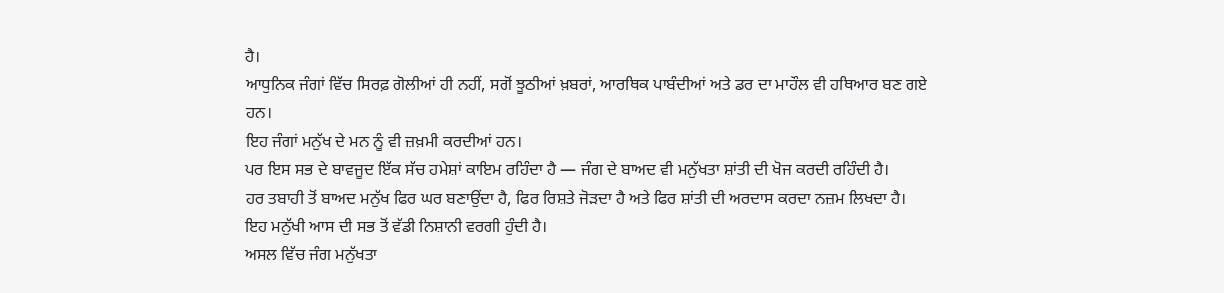ਹੈ।
ਆਧੁਨਿਕ ਜੰਗਾਂ ਵਿੱਚ ਸਿਰਫ਼ ਗੋਲੀਆਂ ਹੀ ਨਹੀਂ, ਸਗੋਂ ਝੂਠੀਆਂ ਖ਼ਬਰਾਂ, ਆਰਥਿਕ ਪਾਬੰਦੀਆਂ ਅਤੇ ਡਰ ਦਾ ਮਾਹੌਲ ਵੀ ਹਥਿਆਰ ਬਣ ਗਏ ਹਨ।
ਇਹ ਜੰਗਾਂ ਮਨੁੱਖ ਦੇ ਮਨ ਨੂੰ ਵੀ ਜ਼ਖ਼ਮੀ ਕਰਦੀਆਂ ਹਨ।
ਪਰ ਇਸ ਸਭ ਦੇ ਬਾਵਜੂਦ ਇੱਕ ਸੱਚ ਹਮੇਸ਼ਾਂ ਕਾਇਮ ਰਹਿੰਦਾ ਹੈ — ਜੰਗ ਦੇ ਬਾਅਦ ਵੀ ਮਨੁੱਖਤਾ ਸ਼ਾਂਤੀ ਦੀ ਖੋਜ ਕਰਦੀ ਰਹਿੰਦੀ ਹੈ।
ਹਰ ਤਬਾਹੀ ਤੋਂ ਬਾਅਦ ਮਨੁੱਖ ਫਿਰ ਘਰ ਬਣਾਉਂਦਾ ਹੈ, ਫਿਰ ਰਿਸ਼ਤੇ ਜੋੜਦਾ ਹੈ ਅਤੇ ਫਿਰ ਸ਼ਾਂਤੀ ਦੀ ਅਰਦਾਸ ਕਰਦਾ ਨਜ਼ਮ ਲਿਖਦਾ ਹੈ।
ਇਹ ਮਨੁੱਖੀ ਆਸ ਦੀ ਸਭ ਤੋਂ ਵੱਡੀ ਨਿਸ਼ਾਨੀ ਵਰਗੀ ਹੁੰਦੀ ਹੈ।
ਅਸਲ ਵਿੱਚ ਜੰਗ ਮਨੁੱਖਤਾ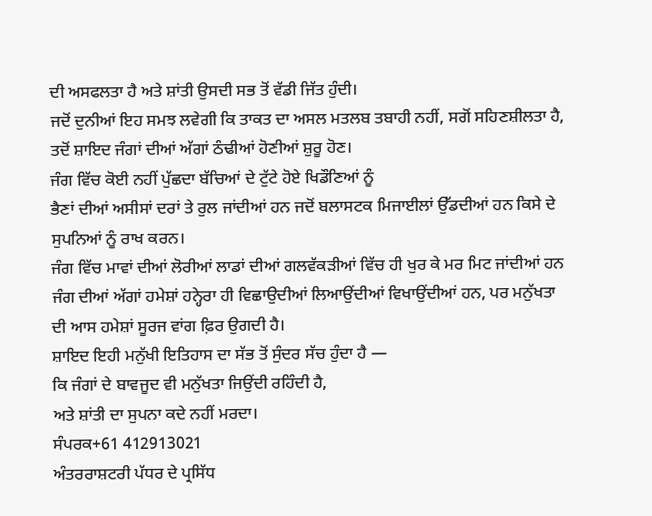ਦੀ ਅਸਫਲਤਾ ਹੈ ਅਤੇ ਸ਼ਾਂਤੀ ਉਸਦੀ ਸਭ ਤੋਂ ਵੱਡੀ ਜਿੱਤ ਹੁੰਦੀ।
ਜਦੋਂ ਦੁਨੀਆਂ ਇਹ ਸਮਝ ਲਵੇਗੀ ਕਿ ਤਾਕਤ ਦਾ ਅਸਲ ਮਤਲਬ ਤਬਾਹੀ ਨਹੀਂ, ਸਗੋਂ ਸਹਿਣਸ਼ੀਲਤਾ ਹੈ, ਤਦੋਂ ਸ਼ਾਇਦ ਜੰਗਾਂ ਦੀਆਂ ਅੱਗਾਂ ਠੰਢੀਆਂ ਹੋਣੀਆਂ ਸ਼ੁਰੂ ਹੋਣ।
ਜੰਗ ਵਿੱਚ ਕੋਈ ਨਹੀਂ ਪੁੱਛਦਾ ਬੱਚਿਆਂ ਦੇ ਟੁੱਟੇ ਹੋਏ ਖਿਡੌਣਿਆਂ ਨੂੰ
ਭੈਣਾਂ ਦੀਆਂ ਅਸੀਸਾਂ ਦਰਾਂ ਤੇ ਰੁਲ ਜਾਂਦੀਆਂ ਹਨ ਜਦੋਂ ਬਲਾਸਟਕ ਮਿਜਾਈਲਾਂ ਉੱਡਦੀਆਂ ਹਨ ਕਿਸੇ ਦੇ ਸੁਪਨਿਆਂ ਨੂੰ ਰਾਖ ਕਰਨ।
ਜੰਗ ਵਿੱਚ ਮਾਵਾਂ ਦੀਆਂ ਲੋਰੀਆਂ ਲਾਡਾਂ ਦੀਆਂ ਗਲਵੱਕੜੀਆਂ ਵਿੱਚ ਹੀ ਖੁਰ ਕੇ ਮਰ ਮਿਟ ਜਾਂਦੀਆਂ ਹਨ
ਜੰਗ ਦੀਆਂ ਅੱਗਾਂ ਹਮੇਸ਼ਾਂ ਹਨ੍ਹੇਰਾ ਹੀ ਵਿਛਾਉਦੀਆਂ ਲਿਆਉਂਦੀਆਂ ਵਿਖਾਉਂਦੀਆਂ ਹਨ, ਪਰ ਮਨੁੱਖਤਾ ਦੀ ਆਸ ਹਮੇਸ਼ਾਂ ਸੂਰਜ ਵਾਂਗ ਫ਼ਿਰ ਉਗਦੀ ਹੈ।
ਸ਼ਾਇਦ ਇਹੀ ਮਨੁੱਖੀ ਇਤਿਹਾਸ ਦਾ ਸੱਭ ਤੋਂ ਸੁੰਦਰ ਸੱਚ ਹੁੰਦਾ ਹੈ —
ਕਿ ਜੰਗਾਂ ਦੇ ਬਾਵਜੂਦ ਵੀ ਮਨੁੱਖਤਾ ਜਿਉਂਦੀ ਰਹਿੰਦੀ ਹੈ,
ਅਤੇ ਸ਼ਾਂਤੀ ਦਾ ਸੁਪਨਾ ਕਦੇ ਨਹੀਂ ਮਰਦਾ।
ਸੰਪਰਕ+61 412913021
ਅੰਤਰਰਾਸ਼ਟਰੀ ਪੱਧਰ ਦੇ ਪ੍ਰਸਿੱਧ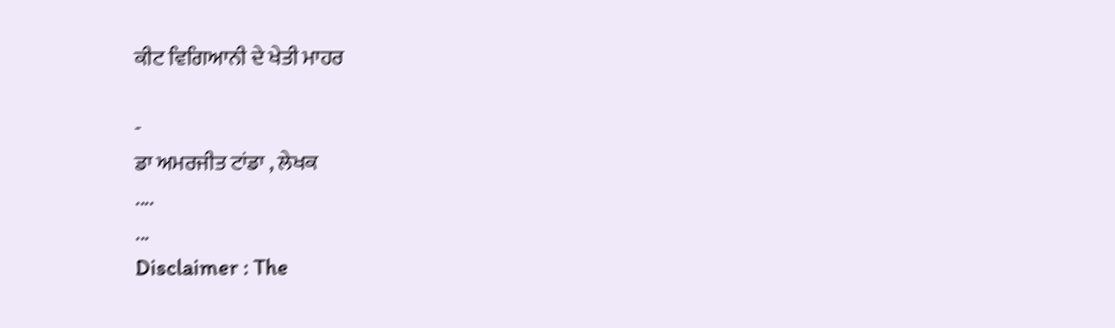ਕੀਟ ਵਿਗਿਆਨੀ ਦੇ ਖੇਤੀ ਮਾਹਰ

-
ਡਾ ਅਮਰਜੀਤ ਟਾਂਡਾ , ਲੇਖਕ
....
...
Disclaimer : The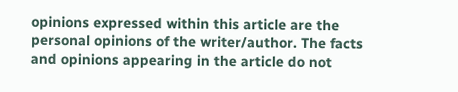opinions expressed within this article are the personal opinions of the writer/author. The facts and opinions appearing in the article do not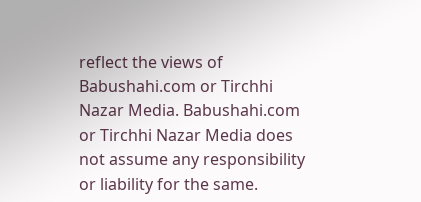reflect the views of Babushahi.com or Tirchhi Nazar Media. Babushahi.com or Tirchhi Nazar Media does not assume any responsibility or liability for the same.